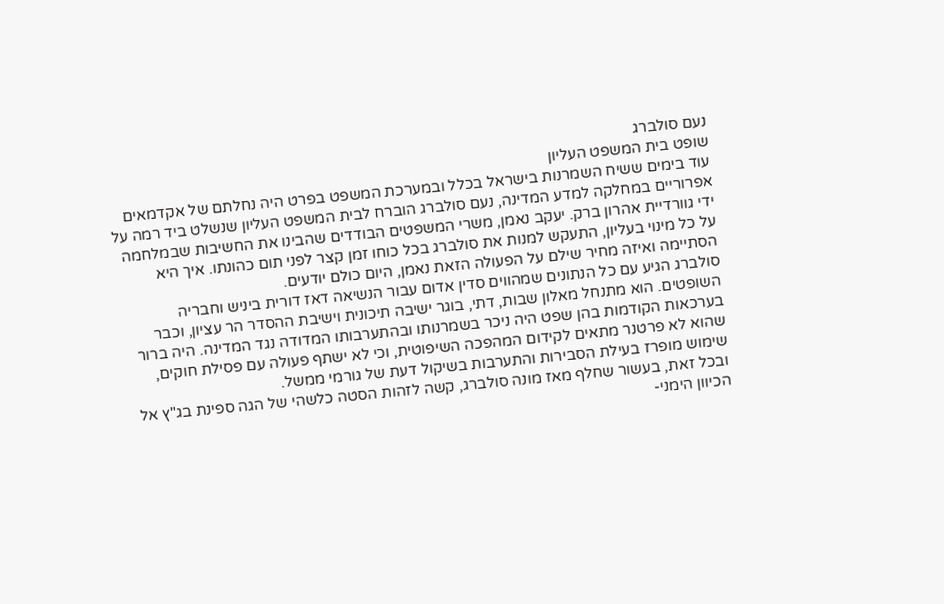נעם סולברג
שופט בית המשפט העליון
עוד בימים ששיח השמרנות בישראל בכלל ובמערכת המשפט בפרט היה נחלתם של אקדמאים אפרוריים במחלקה למדע המדינה, נעם סולברג הוברח לבית המשפט העליון שנשלט ביד רמה על ידי גוורדיית אהרון ברק. יעקב נאמן, משרי המשפטים הבודדים שהבינו את החשיבות שבמלחמה על כל מינוי בעליון, התעקש למנות את סולברג בכל כוחו זמן קצר לפני תום כהונתו. איך היא הסתיימה ואיזה מחיר שילם על הפעולה הזאת נאמן, היום כולם יודעים.
סולברג הגיע עם כל הנתונים שמהווים סדין אדום עבור הנשיאה דאז דורית ביניש וחבריה השופטים. הוא מתנחל מאלון שבות, דתי, בוגר ישיבה תיכונית וישיבת ההסדר הר עציון, וכבר בערכאות הקודמות בהן שפט היה ניכר בשמרנותו ובהתערבותו המדודה נגד המדינה. היה ברור שהוא לא פרטנר מתאים לקידום המהפכה השיפוטית, וכי לא ישתף פעולה עם פסילת חוקים, שימוש מופרז בעילת הסבירות והתערבות בשיקול דעת של גורמי ממשל.
ובכל זאת, בעשור שחלף מאז מונה סולברג, קשה לזהות הסטה כלשהי של הגה ספינת בג"ץ אל הכיוון הימני-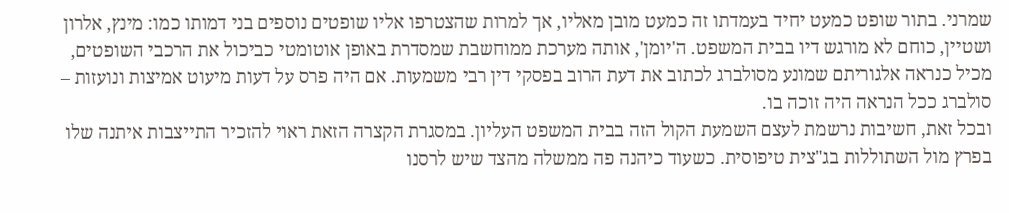שמרני. בתור שופט כמעט יחיד בעמדתו זה כמעט מובן מאליו, אך למרות שהצטרפו אליו שופטים נוספים בני דמותו כמו: מינץ, אלרון ושטיין, כוחם לא מורגש דיו בבית המשפט. ה'יומן', אותה מערכת ממוחשבת שמסדרת באופן אוטומטי כביכול את הרכבי השופטים, מכיל כנראה אלגוריתם שמונע מסולברג לכתוב את דעת הרוב בפסקי דין רבי משמעות. אם היה פרס על דעות מיעוט אמיצות ונועזות – סולברג ככל הנראה היה זוכה בו.
ובכל זאת, חשיבות נרשמת לעצם השמעת הקול הזה בבית המשפט העליון. במסגרת הקצרה הזאת ראוי להזכיר התייצבות איתנה שלו בפרץ מול השתוללות בג"צית טיפוסית. כשעוד כיהנה פה ממשלה מהצד שיש לרסנו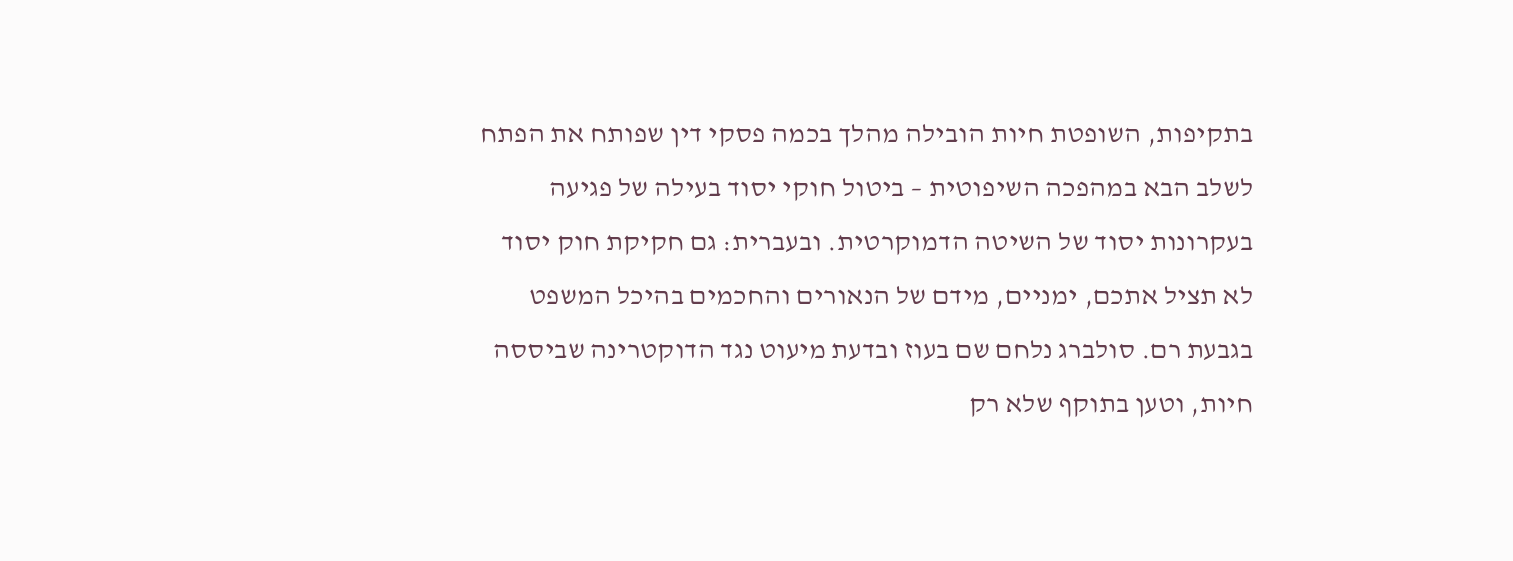בתקיפות, השופטת חיות הובילה מהלך בכמה פסקי דין שפותח את הפתח לשלב הבא במהפכה השיפוטית – ביטול חוקי יסוד בעילה של פגיעה בעקרונות יסוד של השיטה הדמוקרטית. ובעברית: גם חקיקת חוק יסוד לא תציל אתכם, ימניים, מידם של הנאורים והחכמים בהיכל המשפט בגבעת רם. סולברג נלחם שם בעוז ובדעת מיעוט נגד הדוקטרינה שביססה חיות, וטען בתוקף שלא רק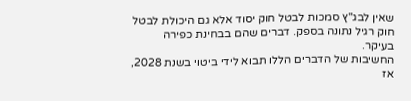שאין לבג"ץ סמכות לבטל חוק יסוד אלא גם היכולת לבטל חוק רגיל נתונה בספק. דברים שהם בבחינת כפירה בעיקר.
החשיבות של הדברים הללו תבוא לידי ביטוי בשנת 2028, אז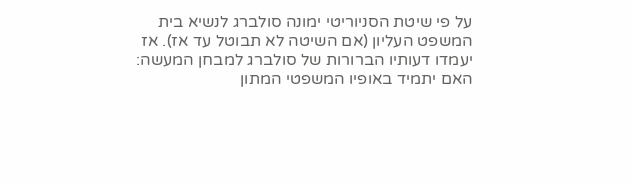על פי שיטת הסניוריטי ימונה סולברג לנשיא בית המשפט העליון (אם השיטה לא תבוטל עד אז). אז יעמדו דעותיו הברורות של סולברג למבחן המעשה: האם יתמיד באופיו המשפטי המתון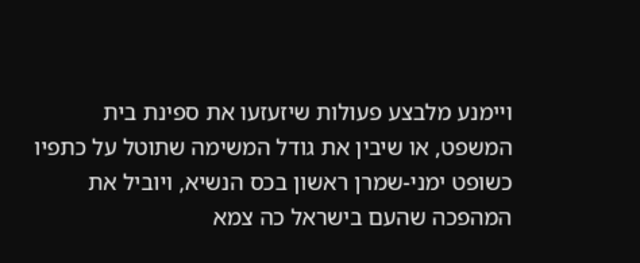ויימנע מלבצע פעולות שיזעזעו את ספינת בית המשפט, או שיבין את גודל המשימה שתוטל על כתפיו כשופט ימני-שמרן ראשון בכס הנשיא, ויוביל את המהפכה שהעם בישראל כה צמא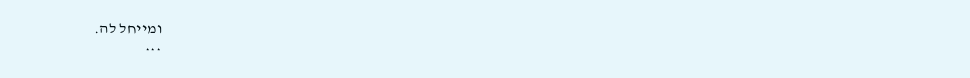ומייחל לה.
***